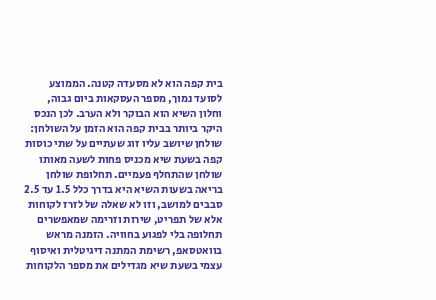בית קפה הוא לא מסעדה קטנה. הממוצע לסועד נמוך, מספר העסקאות ביום גבוה, וחלון השיא הוא הבוקר ולא הערב. לכן הנכס היקר ביותר בבית קפה הוא הזמן על השולחן: שולחן שיושב עליו זוג שעתיים על שתי כוסות קפה בשעת שיא מכניס פחות לשעה מאותו שולחן שהתחלף פעמיים. תחלופת שולחן בריאה בשעות השיא היא בדרך כלל 1.5 עד 2.5 סבבים למושב, וזו לא שאלה של לזרז לקוחות אלא של תפריט, שירות וזרימה שמאפשרים תחלופה בלי לפגוע בחוויה. הזמנה מראש בוואטסאפ, רשימת המתנה דיגיטלית ואיסוף עצמי בשעת שיא מגדילים את מספר הלקוחות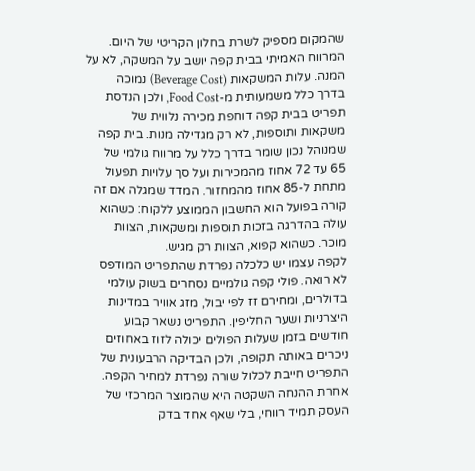שהמקום מספיק לשרת בחלון הקריטי של היום.
המרווח האמיתי בבית קפה יושב על המשקה, לא על המנה. עלות המשקאות (Beverage Cost) נמוכה בדרך כלל משמעותית מ-Food Cost, ולכן הנדסת תפריט בבית קפה דוחפת מכירה נלווית של משקאות ותוספות, לא רק מגדילה מנות. בית קפה שמנוהל נכון שומר בדרך כלל על מרווח גולמי של 65 עד 72 אחוז מהמכירות ועל סך עלויות תפעול מתחת ל-85 אחוז מהמחזור. המדד שמגלה אם זה קורה בפועל הוא החשבון הממוצע ללקוח: כשהוא עולה בהדרגה בזכות תוספות ומשקאות, הצוות מוכר. כשהוא קפוא, הצוות רק מגיש.
לקפה עצמו יש כלכלה נפרדת שהתפריט המודפס לא רואה. פולי קפה גולמיים נסחרים בשוק עולמי בדולרים, ומחירם זז לפי יבול, מזג אוויר במדינות היצרניות ושער החליפין. התפריט נשאר קבוע חודשים בזמן שעלות הפולים יכולה לזוז באחוזים ניכרים באותה תקופה, ולכן הבדיקה הרבעונית של התפריט חייבת לכלול שורה נפרדת למחיר הקפה. אחרת ההנחה השקטה היא שהמוצר המרכזי של העסק תמיד רווחי, בלי שאף אחד בדק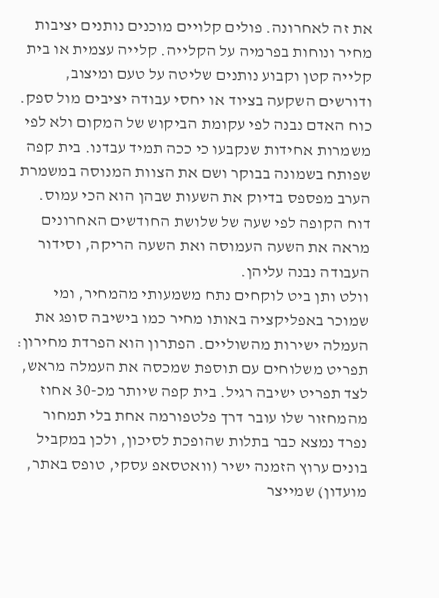את זה לאחרונה. פולים קלויים מוכנים נותנים יציבות מחיר ונוחות בפרמיה על הקלייה. קלייה עצמית או בית קלייה קטן וקבוע נותנים שליטה על טעם ומיצוב, ודורשים השקעה בציוד או יחסי עבודה יציבים מול ספק.
כוח האדם נבנה לפי עקומת הביקוש של המקום ולא לפי משמרות אחידות שנקבעו כי ככה תמיד עבדנו. בית קפה שפותח בשמונה בבוקר ושם את הצוות המנוסה במשמרת הערב מפספס בדיוק את השעות שבהן הוא הכי עמוס. דוח הקופה לפי שעה של שלושת החודשים האחרונים מראה את השעה העמוסה ואת השעה הריקה, וסידור העבודה נבנה עליהן.
וולט ותן ביט לוקחים נתח משמעותי מהמחיר, ומי שמוכר באפליקציה באותו מחיר כמו בישיבה סופג את העמלה ישירות מהשוליים. הפתרון הוא הפרדת מחירון: תפריט משלוחים עם תוספת שמכסה את העמלה מראש, לצד תפריט ישיבה רגיל. בית קפה שיותר מכ-30 אחוז מהמחזור שלו עובר דרך פלטפורמה אחת בלי תמחור נפרד נמצא כבר בתלות שהופכת לסיכון, ולכן במקביל בונים ערוץ הזמנה ישיר (וואטסאפ עסקי, טופס באתר, מועדון) שמייצר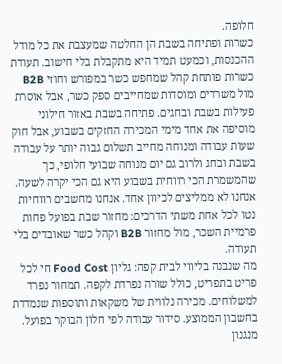חלופה.
כשרות ופתיחה בשבת הן החלטה שמעצבת את כל מודל ההכנסות, וכמעט תמיד היא מתקבלת בלי חישוב. תעודת כשרות פותחת קהל שמחפש כשר במפורש וחוזי B2B מול משרדים ומוסדות שמחייבים ספק כשר, אבל אוסרת פעילות בשבת ובחגים. פתיחה בשבת באזור חילוני מוסיפה את אחד מימי המכירה החזקים בשבוע, אבל חוק שעות עבודה ומנוחה מחייב תשלום גבוה יותר על עבודה בשבת ובחג ולרוב גם יום מנוחה שבועי חלופי, כך שהמשמרת הכי רווחית בשבוע היא גם הכי יקרה לשעה. אנחנו לא ממליצים לכיוון אחד. אנחנו מחשבים רווחיות נטו לכל אחת משתי הדרכים: מחזור שבת בפועל פחות פרמיית השכר, מול מחזור B2B וקהל כשר שאובדים בלי תעודה.
מה שנבנה בליווי לבית קפה: גליון Food Cost חי לכל פריט בתפריט, כולל שורה נפרדת לקפה. תמחור נפרד למשלוחים. מכירה נלווית של משקאות ותוספות שנמדדת בחשבון הממוצע. סידור עבודה לפי חלון הבוקר בפועל. מנגנון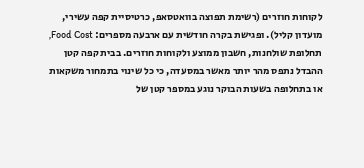לקוחות חוזרים (רשימת תפוצה בוואטסאפ, כרטיסיית קפה עשירי, מועדון קליל). ופגישת בקרה חודשית עם ארבעה מספרים: Food Cost, תחלופת שולחנות, חשבון ממוצע ולקוחות חוזרים. בבית קפה קטן ההבדל נתפס מהר יותר מאשר במסעדה, כי כל שינוי בתמחור משקאות או בתחלופה בשעות הבוקר נוגע במספר קטן של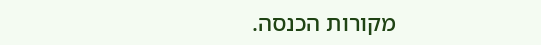מקורות הכנסה.